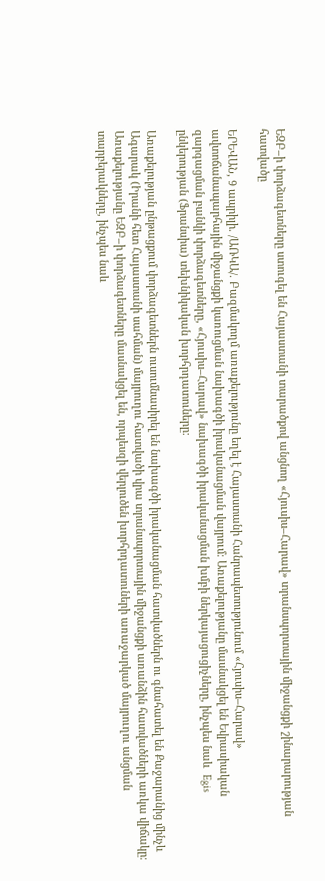ԵԶԲ–ի փորձագետները ստուգել են Հայաստանի տարածքով անցնող «Հյուսիս–Հարավ» տրանսպորտային միջանցքի շինարարության հատվածը

ԵՐԵՎԱՆ, 9 ապրիլի. /ԱՌԿԱ/. Բազմակողմ առաքելությունը եղել է Հայաստանի Հանրապետությունում «Հյուսիս–Հարավ» ավտոճանապարհային միջանցքի կառուցման նախագծի իրականացման վայրում։ Առաքելությանը մասնակցել են Եվրասիական զարգացման բանկի փորձագետները, «Հյուսիս–Հարավ» նախագծի իրականացման խմբի ներկայացուցիչները, ինչպես նաև  Egis ընկերության (Ֆրանսիա) տեխնիկական խորհրդատուները։

Առաքելության ընթացքում փորձագետներն ուսումնասիրել են նախագծի իրականացման հատվածներն ու գնահատել են Քաջարանից մինչև Ագարակ (Իրանի հետ Հայաստանի սահման) մայրուղու հատվածի վրա տրանսպորտային միջանցքի առանձին հատվածների առկա վիճակը։ Առաքելությանը ԵԶԲ–ի փորձագետները մասնակցել են, որպեսզի վերլուծեն խորհրդատուների առաջարկած մայրուղու անցման տարբերակները, ինչպես նաև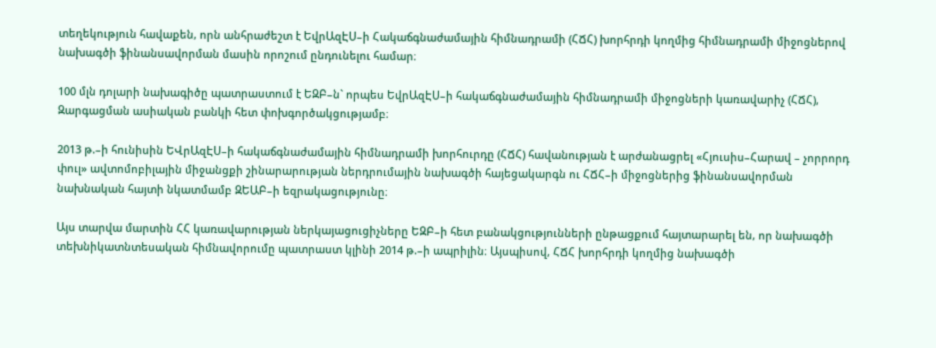տեղեկություն հավաքեն, որն անհրաժեշտ է ԵվրԱզԷՍ–ի Հակաճգնաժամային հիմնադրամի (ՀՃՀ) խորհրդի կողմից հիմնադրամի միջոցներով նախագծի ֆինանսավորման մասին որոշում ընդունելու համար։

100 մլն դոլարի նախագիծը պատրաստում է ԵԶԲ–ն` որպես ԵվրԱզԷՍ–ի հակաճգնաժամային հիմնադրամի միջոցների կառավարիչ (ՀՃՀ), Զարգացման ասիական բանկի հետ փոխգործակցությամբ։

2013 թ.–ի հունիսին ԵՎրԱզԷՍ–ի հակաճգնաժամային հիմնադրամի խորհուրդը (ՀՃՀ) հավանության է արժանացրել «Հյուսիս–Հարավ – չորրորդ փուլ» ավտոմոբիլային միջանցքի շինարարության ներդրումային նախագծի հայեցակարգն ու ՀՃՀ–ի միջոցներից ֆինանսավորման նախնական հայտի նկատմամբ ԶԵԱԲ–ի եզրակացությունը։

Այս տարվա մարտին ՀՀ կառավարության ներկայացուցիչները ԵԶԲ–ի հետ բանակցությունների ընթացքում հայտարարել են, որ նախագծի տեխնիկատնտեսական հիմնավորումը պատրաստ կլինի 2014 թ.–ի ապրիլին։ Այսպիսով, ՀՃՀ խորհրդի կողմից նախագծի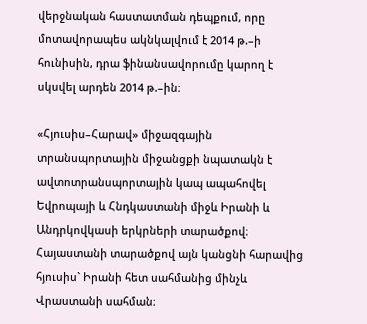վերջնական հաստատման դեպքում, որը մոտավորապես ակնկալվում է 2014 թ.–ի հունիսին, դրա ֆինանսավորումը կարող է սկսվել արդեն 2014 թ.–ին։

«Հյուսիս–Հարավ» միջազգային տրանսպորտային միջանցքի նպատակն է ավտոտրանսպորտային կապ ապահովել Եվրոպայի և Հնդկաստանի միջև Իրանի և Անդրկովկասի երկրների տարածքով։ Հայաստանի տարածքով այն կանցնի հարավից հյուսիս` Իրանի հետ սահմանից մինչև Վրաստանի սահման։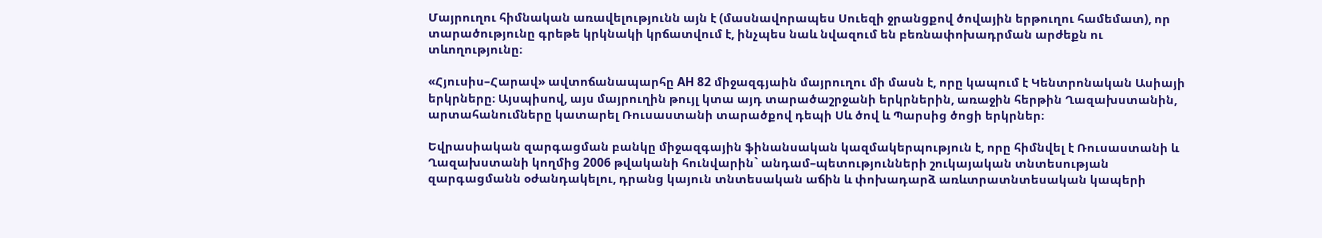Մայրուղու հիմնական առավելությունն այն է (մասնավորապես Սուեզի ջրանցքով ծովային երթուղու համեմատ), որ տարածությունը գրեթե կրկնակի կրճատվում է, ինչպես նաև նվազում են բեռնափոխադրման արժեքն ու տևողությունը։

«Հյուսիս–Հարավ» ավտոճանապարհը AH 82 միջազգյաին մայրուղու մի մասն է, որը կապում է Կենտրոնական Ասիայի երկրները։ Այսպիսով, այս մայրուղին թույլ կտա այդ տարածաշրջանի երկրներին, առաջին հերթին Ղազախստանին,  արտահանումները կատարել Ռուսաստանի տարածքով դեպի Սև ծով և Պարսից ծոցի երկրներ։

Եվրասիական զարգացման բանկը միջազգային ֆինանսական կազմակերպություն է, որը հիմնվել է Ռուսաստանի և Ղազախստանի կողմից 2006 թվականի հունվարին` անդամ–պետությունների շուկայական տնտեսության զարգացմանն օժանդակելու, դրանց կայուն տնտեսական աճին և փոխադարձ առևտրատնտեսական կապերի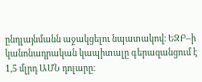ընդլայնմանն աջակցելու նպատակով։ ԵԶԲ–ի կանոնադրական կապիտալը գերազանցում է 1,5 մլրդ ԱՄՆ դոլարը։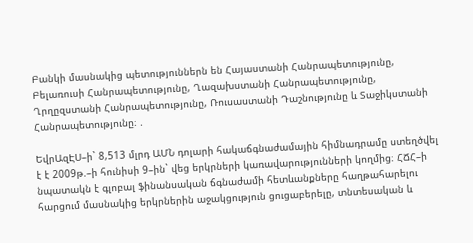Բանկի մասնակից պետություններն են Հայաստանի Հանրապետությունը, Բելառուսի Հանրապետությունը, Ղազախստանի Հանրապետությունը, Ղրղըզստանի Հանրապետությունը, Ռուսաստանի Դաշնությունը և Տաջիկստանի Հանրապետությունը։ .

ԵվրԱզԷՍ–ի` 8,513 մլրդ ԱՄՆ դոլարի հակաճգնաժամային հիմնադրամը ստեղծվել է է 2009թ.–ի հունիսի 9–ին` վեց երկրների կառավարությունների կողմից։ ՀՃՀ–ի նպատակն է գլոբալ ֆինանսական ճգնաժամի հետևանքները հաղթահարելու հարցում մասնակից երկրներին աջակցություն ցուցաբերելը, տնտեսական և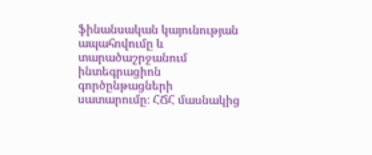ֆինանսական կայունության ապահովումը և տարածաշրջանում ինտեգրացիոն գործընթացների սատարումը։ ՀՃՀ մասնակից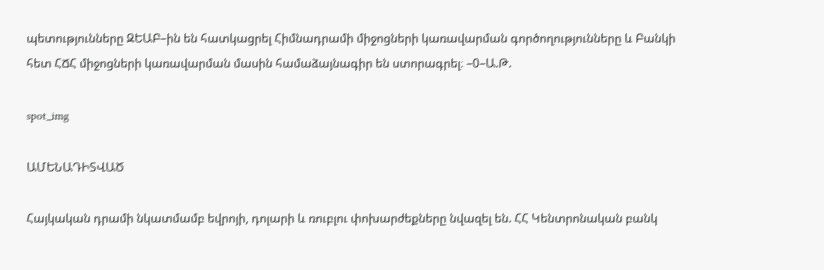պետությունները ԶԵԱԲ–ին են հատկացրել Հիմնադրամի միջոցների կառավարման գործողությունները և Բանկի հետ ՀՃՀ միջոցների կառավարման մասին համաձայնագիր են ստորագրել։ –0–Ա.Թ.

spot_img

ԱՄԵՆԱԴԻՏՎԱԾ

Հայկական դրամի նկատմամբ եվրոյի, դոլարի և ռուբլու փոխարժեքները նվազել են. ՀՀ Կենտրոնական բանկ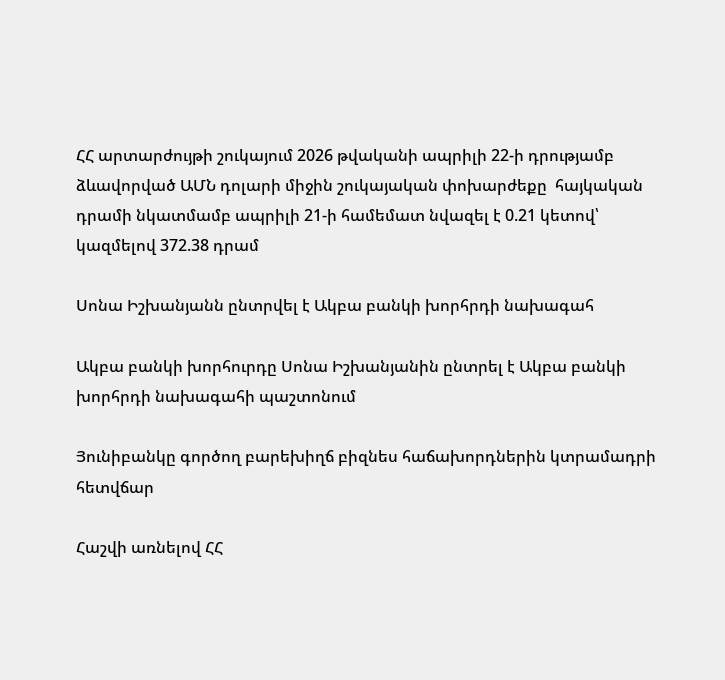ՀՀ արտարժույթի շուկայում 2026 թվականի ապրիլի 22-ի դրությամբ ձևավորված ԱՄՆ դոլարի միջին շուկայական փոխարժեքը  հայկական դրամի նկատմամբ ապրիլի 21-ի համեմատ նվազել է 0.21 կետով՝ կազմելով 372.38 դրամ

Սոնա Իշխանյանն ընտրվել է Ակբա բանկի խորհրդի նախագահ

Ակբա բանկի խորհուրդը Սոնա Իշխանյանին ընտրել է Ակբա բանկի խորհրդի նախագահի պաշտոնում

Յունիբանկը գործող բարեխիղճ բիզնես հաճախորդներին կտրամադրի հետվճար

Հաշվի առնելով ՀՀ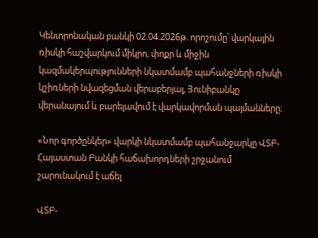Կենտրոնական բանկի 02.04.2026թ. որոշումը՝ վարկային ռիսկի հաշվարկում միկրո, փոքր և միջին կազմակերպությունների նկատմամբ պահանջների ռիսկի կշիռների նվազեցման վերաբերյալ, Յունիբանկը վերանայում և բարելավում է վարկավորման պայմանները։

«Նոր գործընկեր» վարկի նկատմամբ պահանջարկը ՎՏԲ-Հայաստան Բանկի հաճախորդների շրջանում շարունակում է աճել

ՎՏԲ-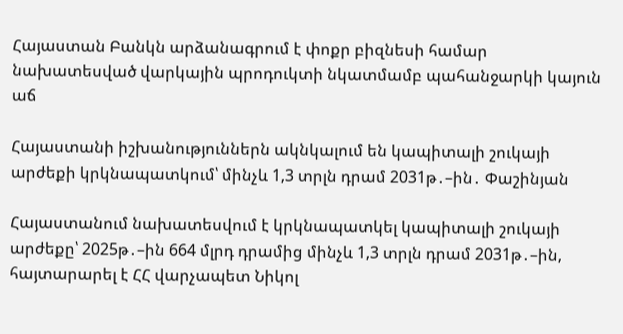Հայաստան Բանկն արձանագրում է փոքր բիզնեսի համար նախատեսված վարկային պրոդուկտի նկատմամբ պահանջարկի կայուն աճ

Հայաստանի իշխանություններն ակնկալում են կապիտալի շուկայի արժեքի կրկնապատկում՝ մինչև 1,3 տրլն դրամ 2031թ․–ին․ Փաշինյան

Հայաստանում նախատեսվում է կրկնապատկել կապիտալի շուկայի արժեքը՝ 2025թ․–ին 664 մլրդ դրամից մինչև 1,3 տրլն դրամ 2031թ․–ին, հայտարարել է ՀՀ վարչապետ Նիկոլ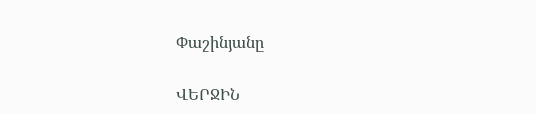Փաշինյանը

ՎԵՐՋԻՆ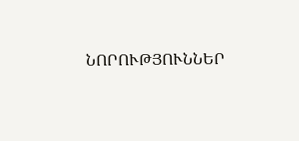ՆՈՐՈՒԹՅՈՒՆՆԵՐ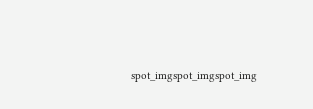spot_imgspot_imgspot_img